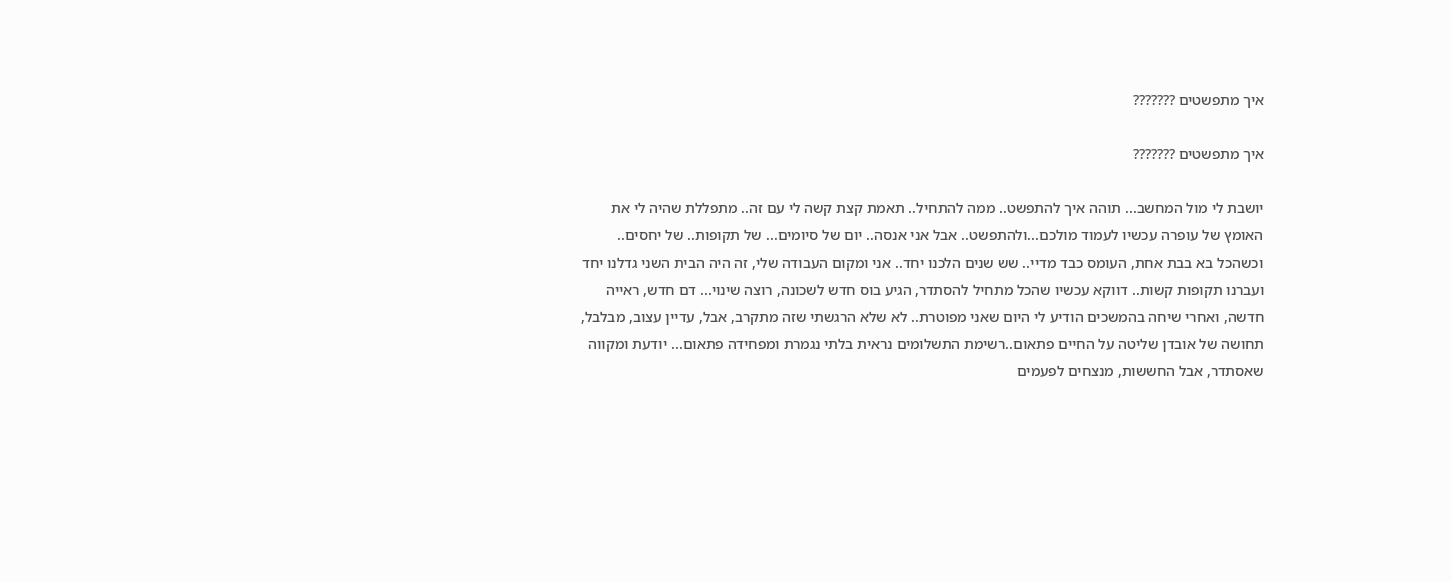איך מתפשטים ???????

איך מתפשטים ???????

יושבת לי מול המחשב... תוהה איך להתפשט.. ממה להתחיל.. תאמת קצת קשה לי עם זה.. מתפללת שהיה לי את האומץ של עופרה עכשיו לעמוד מולכם...ולהתפשט.. אבל אני אנסה.. יום של סיומים... של תקופות.. של יחסים.. וכשהכל בא בבת אחת, העומס כבד מדיי.. שש שנים הלכנו יחד.. אני ומקום העבודה שלי, זה היה הבית השני גדלנו יחד ועברנו תקופות קשות.. דווקא עכשיו שהכל מתחיל להסתדר, הגיע בוס חדש לשכונה, רוצה שינוי... דם חדש, ראייה חדשה, ואחרי שיחה בהמשכים הודיע לי היום שאני מפוטרת.. לא שלא הרגשתי שזה מתקרב, אבל, עדיין עצוב, מבלבל, תחושה של אובדן שליטה על החיים פתאום..רשימת התשלומים נראית בלתי נגמרת ומפחידה פתאום... יודעת ומקווה שאסתדר, אבל החששות, מנצחים לפעמים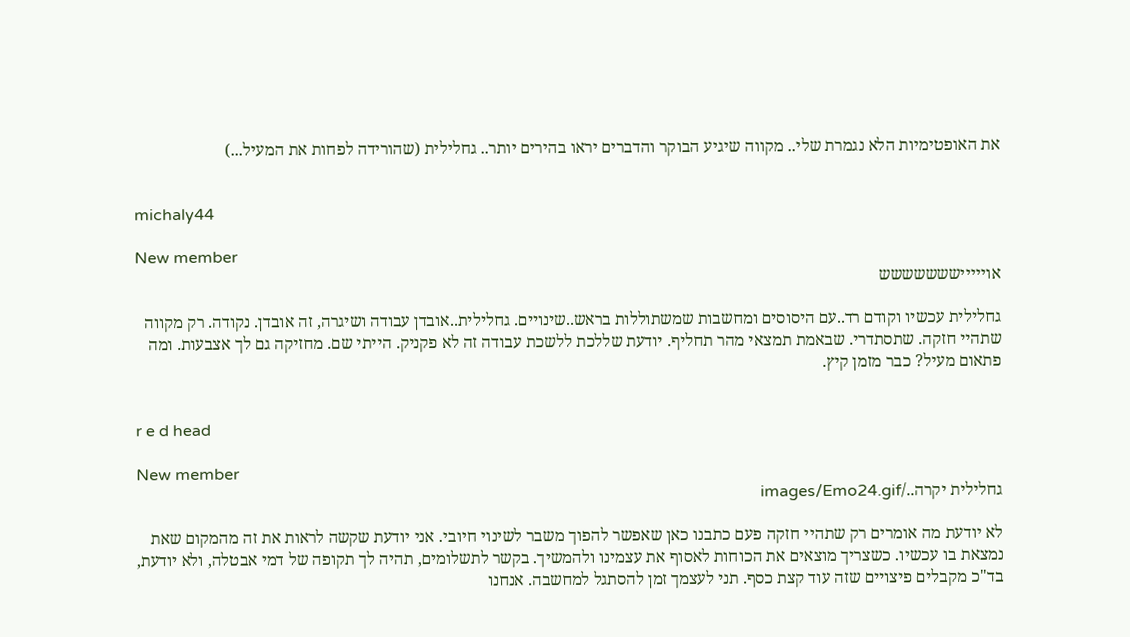את האופטימיות הלא נגמרת שלי.. מקווה שיגיע הבוקר והדברים יראו בהירים יותר.. גחלילית (שהורידה לפחות את המעיל...)


michaly44

New member
אויייייששששששש

גחלילית עכשיו וקודם רד..עם היסוסים ומחשבות שמשתוללות בראש..שינויים. גחלילית..אובדן עבודה ושיגרה, זה אובדן. נקודה. רק מקווה שתהיי חזקה. שתסתדרי. שבאמת תמצאי מהר תחליף. יודעת שללכת ללשכת עבודה זה לא פקניק. הייתי שם. מחזיקה גם לך אצבעות. ומה פתאום מעיל? כבר מזמן קיץ.


r e d head

New member
גחלילית יקרה../images/Emo24.gif

לא יודעת מה אומרים רק שתהיי חזקה פעם כתבנו כאן שאפשר להפוך משבר לשינוי חיובי. אני יודעת שקשה לראות את זה מהמקום שאת נמצאת בו עכשיו. כשצריך מוצאים את הכוחות לאסוף את עצמינו ולהמשיך. בקשר לתשלומים, תהיה לך תקופה של דמי אבטלה, ולא יודעת, בד"כ מקבלים פיצויים שזה עוד קצת כסף. תני לעצמך זמן להסתגל למחשבה. אנחנו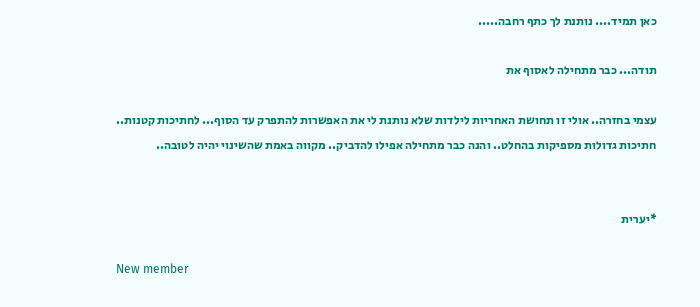כאן תמיד.... נותנת לך כתף רחבה.....

תודה... כבר מתחילה לאסוף את

עצמי בחזרה.. אולי זו תחושת האחריות לילדות שלא נותנת לי את האפשרות להתפרק עד הסוף... לחתיכות קטנות.. חתיכות גדולות מספיקות בהחלט.. והנה כבר מתחילה אפילו להדביק.. מקווה באמת שהשינוי יהיה לטובה..


*יערית

New member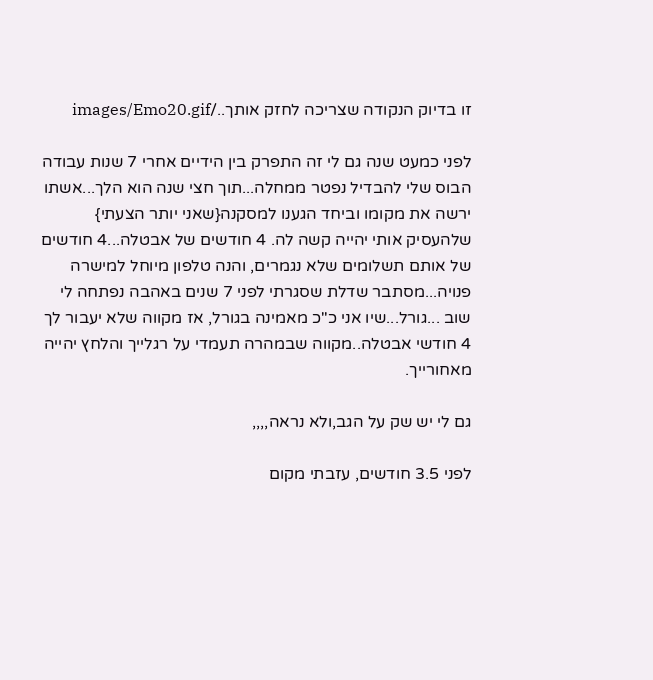זו בדיוק הנקודה שצריכה לחזק אותך../images/Emo20.gif

לפני כמעט שנה גם לי זה התפרק בין הידיים אחרי 7 שנות עבודה הבוס שלי להבדיל נפטר ממחלה...תוך חצי שנה הוא הלך...אשתו ירשה את מקומו וביחד הגענו למסקנה{שאני יותר הצעתי} שלהעסיק אותי יהייה קשה לה. 4 חודשים של אבטלה...4 חודשים של אותם תשלומים שלא נגמרים, והנה טלפון מיוחל למישרה פנויה...מסתבר שדלת שסגרתי לפני 7 שנים באהבה נפתחה לי שוב ...גורל...שיו אני כ"כ מאמינה בגורל, אז מקווה שלא יעבור לך 4 חודשי אבטלה..מקווה שבמהרה תעמדי על רגלייך והלחץ יהייה מאחורייך.

גם לי יש שק על הגב,ולא נראה,,,,

לפני 3.5 חודשים, עזבתי מקום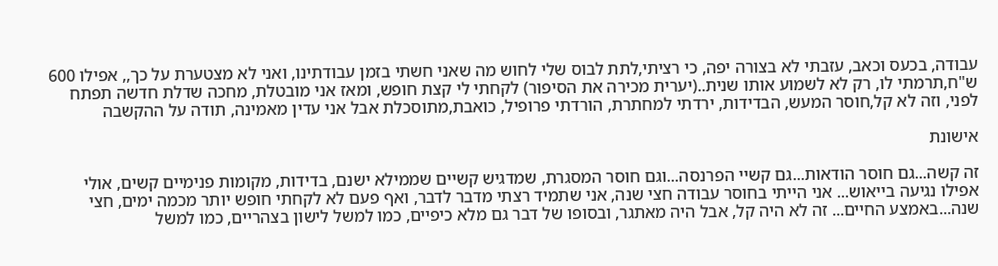עבודה, בכעס וכאב, עזבתי לא בצורה יפה, כי רציתי,לתת לבוס שלי לחוש מה שאני חשתי בזמן עבודתינו, ואני לא מצטערת על כך,, אפילו 600 ש"ח,תרמתי לו, רק לא לשמוע אותו שנית..(יערית מכירה את הסיפור) לקחתי לי קצת חופש, ומאז אני מובטלת, מחכה שדלת חדשה תפתח לפני, וזה לא קל,חוסר המעש, הבדידות, ירדתי למחתרת, הורדתי פרופיל, כואבת,מתוסכלת אבל אני עדין מאמינה, תודה על ההקשבה

אישונת

זה קשה...גם חוסר הודאות...גם קשיי הפרנסה...וגם חוסר המסגרת, שמדגיש קשיים שממילא ישנם, בדידות, מקומות פנימיים קשים, אולי אפילו נגיעה בייאוש... אני הייתי בחוסר עבודה חצי שנה, אני שתמיד רצתי מדבר לדבר, ואף פעם לא לקחתי חופש יותר מכמה ימים, חצי שנה...באמצע החיים... זה לא היה קל, אבל היה מאתגר, ובסופו של דבר גם מלא כיפיים, כמו למשל לישון בצהריים, כמו למשל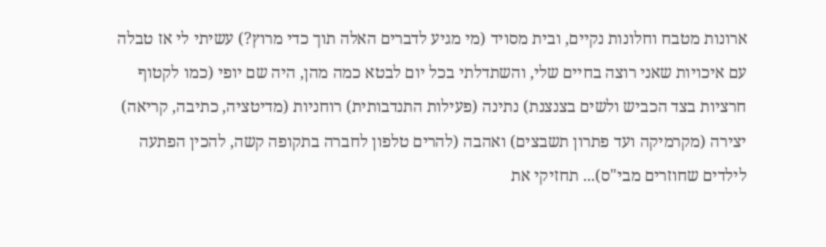ארונות מטבח וחלונות נקיים, ובית מסויד (מי מגיע לדברים האלה תוך כדי מרוץ?) עשיתי לי אז טבלה עם איכויות שאני רוצה בחיים שלי, והשתדלתי בכל יום לבטא כמה מהן, היה שם יופי (כמו לקטוף חרציות בצד הכביש ולשים בצנצנת) נתינה (פעילות התנדבותית) רוחניות (מדיטציה, כתיבה, קריאה) יצירה (מקרמיקה ועד פתרון תשבצים) ואהבה (להרים טלפון לחברה בתקופה קשה, להכין הפתעה לילדים שחוזרים מבי"ס)... תחזיקי את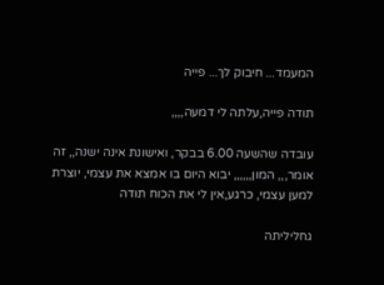המעמד... חיבוק לך... פייה

תודה פייה,עלתה לי דמעה,,,,

עובדה שהשעה 6.00 בבקר, ואישונת אינה ישנה,, זה אומר,,, המון,,,,,, יבוא היום בו אמצא את עצמי, יוצרת למען עצמי, כרגע,אין לי את הכוח תודה

גחליליתה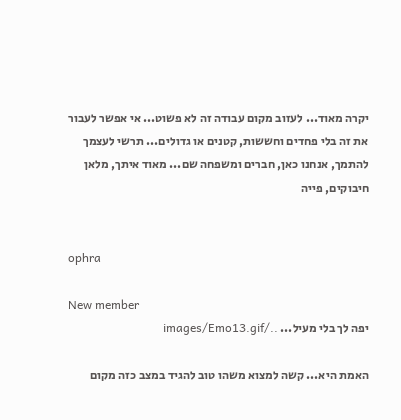יקרה מאוד... לעזוב מקום עבודה זה לא פשוט... אי אפשר לעבור את זה בלי פחדים וחששות, קטנים או גדולים... תרשי לעצמך להתמך, אנחנו כאן, חברים ומשפחה שם... מאוד איתך, מלאן חיבוקים, פייה


ophra

New member
יפה לך בלי מעיל... ../images/Emo13.gif

האמת היא... קשה למצוא משהו טוב להגיד במצב כזה מקום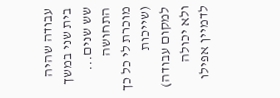עבודה שהיה בית שני במשך שש שנים... התחושה מוכרת לי כל כך (שייכות למקום עבודה) ולא יכולה לדמיין אפילו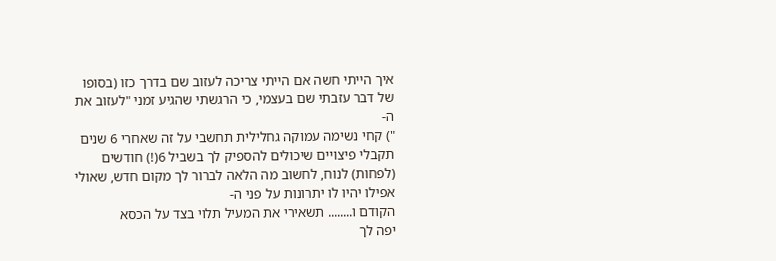איך הייתי חשה אם הייתי צריכה לעזוב שם בדרך כזו (בסופו של דבר עזבתי שם בעצמי, כי הרגשתי שהגיע זמני "לעזוב את ה-
") קחי נשימה עמוקה גחלילית תחשבי על זה שאחרי 6 שנים תקבלי פיצויים שיכולים להספיק לך בשביל 6(!) חודשים (לפחות) לנוח, לחשוב מה הלאה לברור לך מקום חדש, שאולי אפילו יהיו לו יתרונות על פני ה-
הקודם ו........ תשאירי את המעיל תלוי בצד על הכסא
יפה לך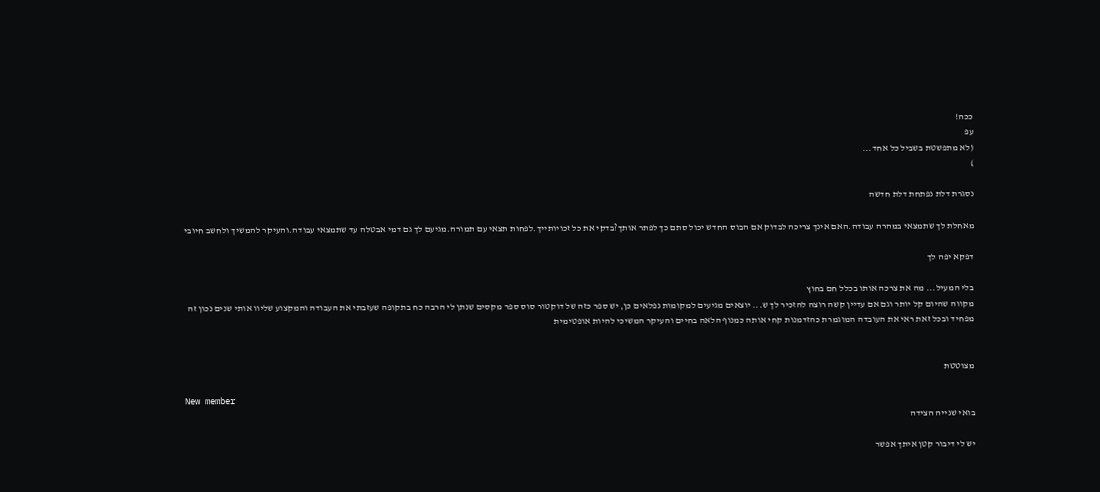ככה!
עפ
(לא מתפשטת בשביל כל אחד...
)

נסגרת דלת נפתחת דלת חדשה

מאחלת לך שתמצאי במהרה עבודה.האם אינך צריכה לבדוק אם הבוס החדש יכול סתם כך לפתר אותך?בדקי את כל זכויותייך.לפחות תצאי עם תמורה.מגיעם לך גם דמי אבטלה עד שתמצאי עבודה.והעיקר להמשיך ולחשב חיובי

דפקא יפה לך

בלי המעיל... מה את צרכה אותו בכלל חם בחוץ
מקווה שהיום קל יותר וגם אם עדיין קשה רוצה להזכיר לך ש... יוצאים מגיעים למקומות נפלאים כן, יש ספר כזה של דוקטור סוס ספר מקסים שנתן לי הרבה כח בתקופה שעזבתי את העבודה והמקצוע שליוו אותי שנים נכון זה מפחיד ובכל זאת ראי את העובדה המוגמרת כהזדמנות קחי אותה כמנוף הלאה בחיים והעיקר המשיכי להיות אופטימית


מצוטטת

New member
בואי שנייה הצידה

יש לי דיבור קטן איתך אפשר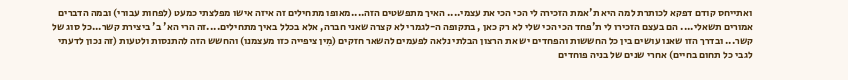ואתייחס קודם דפקא לכותרת למה היא ת'אמת הזכירה לי הכי הכי את עצמי.... האיך מתפשטים הזה....מאופו מתחילים זה איזה אישו מפלצתי כמעט (לפחות עבורי) ובמה הדברים אמורים תשאלי.... הם בעצם הזכירו לי ת'פחד הכי הכי שלי לא רק כאן , בתקופה ה-לגמרי לא קצרה שאני חברה, אלא בכלל באיך מתחילים....זה הרי הא' ב' ביצירת קשר...כל סוג של קשר... ובדרך הזו שאנו עושים בין כל החששות והפחדים יש את הרצון הבלתי נלאה לפעמים להשאר חזקים (מִין ציפייה כזו מעצמנו) והחשש הזה להתנסות ולטעות (זה נכון לדעתי לגבי כל תחום בחיים) אחרי שנים של בניה פוחדים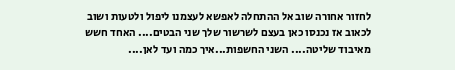לחזור אחורה שוב אל ההתחלה לאפשא לעצמנו ליפול ולטעות ושוב לכאוב אז נכנסו כאן בעצם לשרשור שלך שני הבטים.... האחד חשש מאיבוד שליטה.... השני החשפות...איך כמה ועד לאן....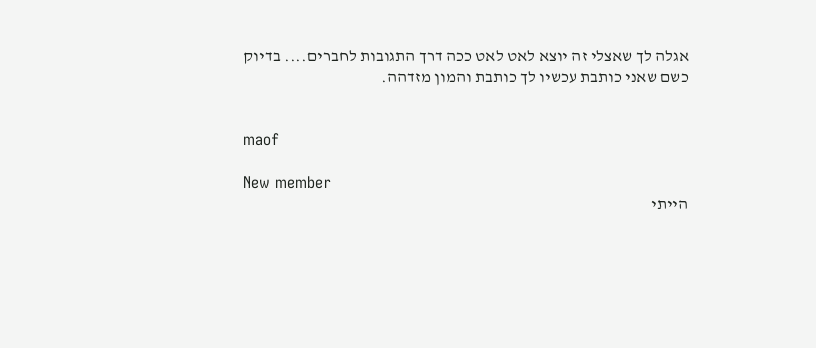אגלה לך שאצלי זה יוצא לאט לאט ככה דרך התגובות לחברים.... בדיוק כשם שאני כותבת עכשיו לך כותבת והמון מזדהה.


maof

New member
הייתי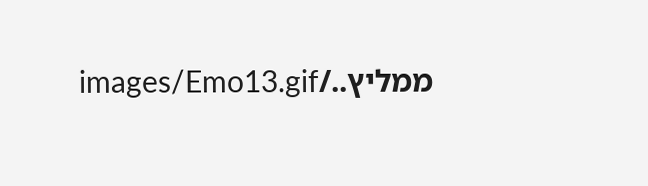ממליץ../images/Emo13.gif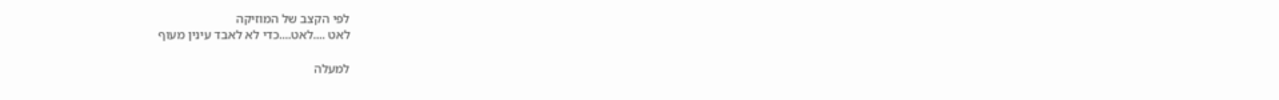לפי הקצב של המוזיקה
לאט ....לאט....כדי לא לאבד עינין מעוף

למעלה